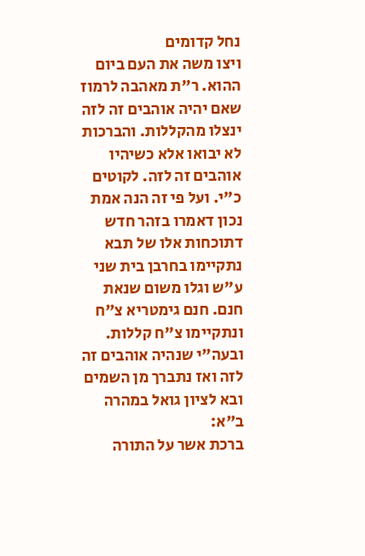נחל קדומים
ויצו משה את העם ביום ההוא. ר"ת מאהבה לרמוז שאם יהיה אוהבים זה לזה ינצלו מהקללות. והברכות לא יבואו אלא כשיהיו אוהבים זה לזה. לקוטים כ"י. ועל פי זה הנה אמת נכון דאמרו בזהר חדש דתוכחות אלו של תבא נתקיימו בחרבן בית שני ע"ש וגלו משום שנאת חנם. חנם גימטריא צ"ח ונתקיימו צ"ח קללות. ובעה"י שנהיה אוהבים זה לזה ואז נתברך מן השמים ובא לציון גואל במהרה ב"א:
ברכת אשר על התורה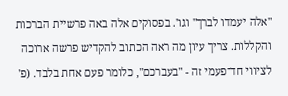"אלה יעמדו לברך" וגו'. בפסוקים אלה באה פרשיית הברכות והקללות. צריך עיון מה ראה הכתוב להקדיש פרשה ארוכה לציווי חד־פעמי זה - "בעברכם", כלומר פעם אחת בלבד. (פ'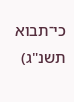כי־תבוא תשנ"ג)